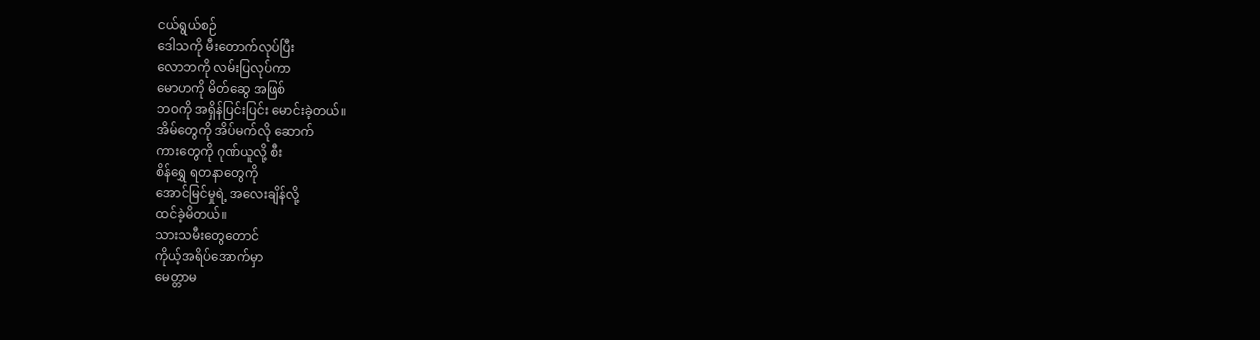ငယ်ရွယ်စဉ်
ဒေါသကို မီးတောက်လုပ်ပြီး
လောဘကို လမ်းပြလုပ်ကာ
မောဟကို မိတ်ဆွေ အဖြစ်
ဘဝကို အရှိန်ပြင်းပြင်း မောင်းခဲ့တယ်။
အိမ်တွေကို အိပ်မက်လို ဆောက်
ကားတွေကို ဂုဏ်ယူလို့ စီး
စိန်ရွှေ ရတနာတွေကို
အောင်မြင်မှုရဲ့ အလေးချိန်လို့
ထင်ခဲ့မိတယ်။
သားသမီးတွေတောင်
ကိုယ့်အရိပ်အောက်မှာ
မေတ္တာမ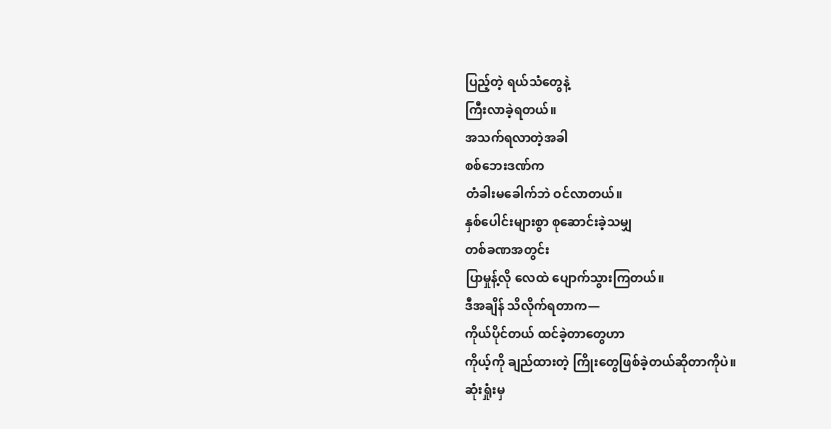ပြည့်တဲ့ ရယ်သံတွေနဲ့
ကြီးလာခဲ့ရတယ်။
အသက်ရလာတဲ့အခါ
စစ်ဘေးဒဏ်က
တံခါးမခေါက်ဘဲ ဝင်လာတယ်။
နှစ်ပေါင်းများစွာ စုဆောင်းခဲ့သမျှ
တစ်ခဏအတွင်း
ပြာမှုန့်လို လေထဲ ပျောက်သွားကြတယ်။
ဒီအချိန် သိလိုက်ရတာက—
ကိုယ်ပိုင်တယ် ထင်ခဲ့တာတွေဟာ
ကိုယ့်ကို ချည်ထားတဲ့ ကြိုးတွေဖြစ်ခဲ့တယ်ဆိုတာကိုပဲ။
ဆုံးရှုံးမှ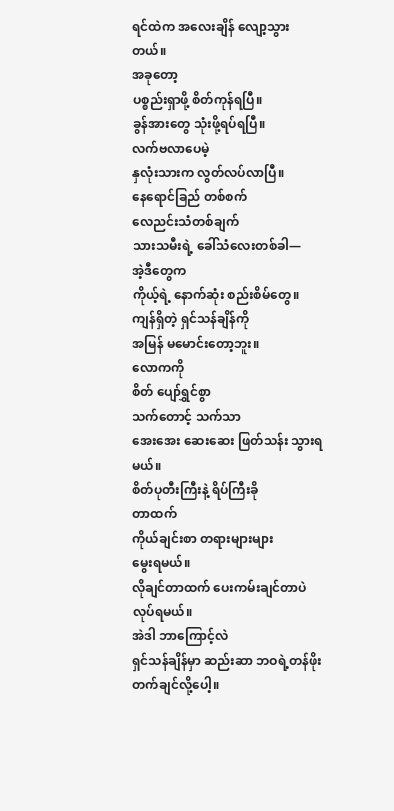ရင်ထဲက အလေးချိန် လျော့သွားတယ်။
အခုတော့
ပစ္စည်းရှာဖို့ စိတ်ကုန်ရပြီ။
ခွန်အားတွေ သုံးဖို့ရပ်ရပြီ။
လက်ဗလာပေမဲ့
နှလုံးသားက လွတ်လပ်လာပြီ။
နေရောင်ခြည် တစ်စက်
လေညင်းသံတစ်ချက်
သားသမီးရဲ့ ခေါ်သံလေးတစ်ခါ—
အဲ့ဒီတွေက
ကိုယ့်ရဲ့ နောက်ဆုံး စည်းစိမ်တွေ။
ကျန်ရှိတဲ့ ရှင်သန်ချိန်ကို
အမြန် မမောင်းတော့ဘူး။
လောကကို
စိတ် ပျော်ရွှင်စွာ
သက်တောင့် သက်သာ
အေးအေး ဆေးဆေး ဖြတ်သန်း သွားရမယ်။
စိတ်ပုတီးကြီးနဲ့ ရိပ်ကြီးခို
တာထက်
ကိုယ်ချင်းစာ တရားများများ
မွေးရမယ်။
လိုချင်တာထက် ပေးကမ်းချင်တာပဲ
လုပ်ရမယ်။
အဲဒါ ဘာကြောင့်လဲ
ရှင်သန်ချိန်မှာ ဆည်းဆာ ဘဝရဲ့တန်ဖိုးတက်ချင်လို့ပေါ့။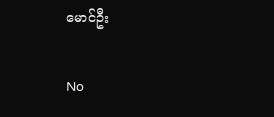မောင်ဦး

No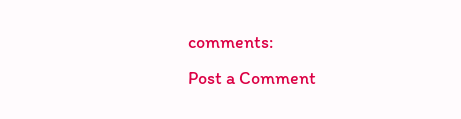comments:
Post a Comment